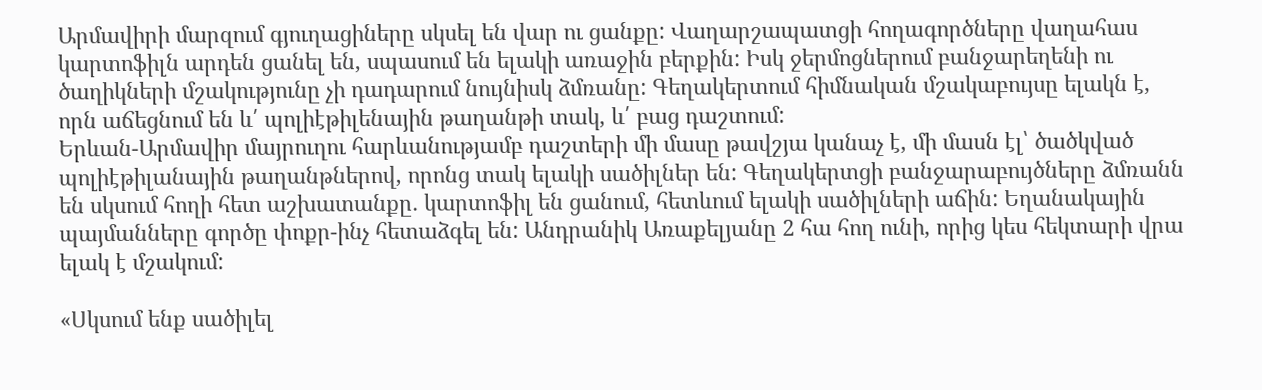Արմավիրի մարզում գյուղացիները սկսել են վար ու ցանքը: Վաղարշապատցի հողագործները վաղահաս կարտոֆիլն արդեն ցանել են, սպասում են ելակի առաջին բերքին: Իսկ ջերմոցներում բանջարեղենի ու ծաղիկների մշակությունը չի դադարում նույնիսկ ձմռանը: Գեղակերտում հիմնական մշակաբույսը ելակն է, որն աճեցնում են և՛ պոլիէթիլենային թաղանթի տակ, և՛ բաց դաշտում:
Երևան-Արմավիր մայրուղու հարևանությամբ դաշտերի մի մասը թավշյա կանաչ է, մի մասն էլ՝ ծածկված պոլիէթիլանային թաղանթներով, որոնց տակ ելակի սածիլներ են: Գեղակերտցի բանջարաբույծները ձմռանն են սկսում հողի հետ աշխատանքը․ կարտոֆիլ են ցանում, հետևում ելակի սածիլների աճին: Եղանակային պայմանները գործը փոքր-ինչ հետաձգել են: Անդրանիկ Առաքելյանը 2 հա հող ունի, որից կես հեկտարի վրա ելակ է մշակում:

«Սկսում ենք սածիլել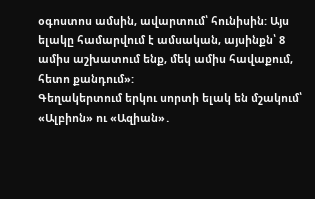օգոստոս ամսին, ավարտում՝ հունիսին: Այս ելակը համարվում է ամսական, այսինքն՝ 8 ամիս աշխատում ենք, մեկ ամիս հավաքում, հետո քանդում»:
Գեղակերտում երկու սորտի ելակ են մշակում՝ «Ալբիոն» ու «Ազիան»․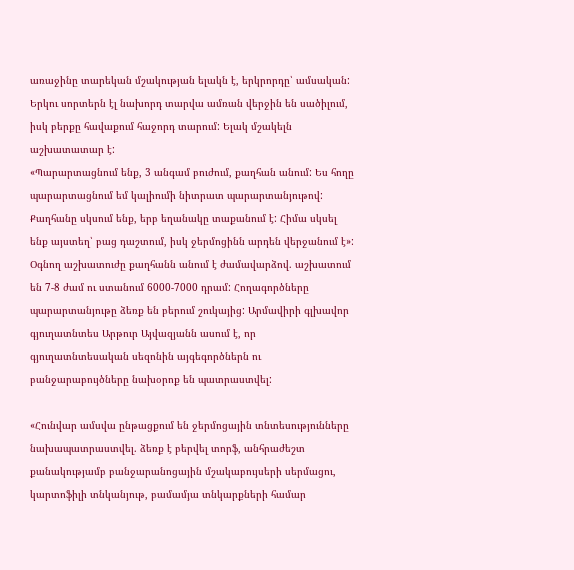առաջինը տարեկան մշակության ելակն է, երկրորդը՝ ամսական: Երկու սորտերն էլ նախորդ տարվա ամռան վերջին են սածիլում, իսկ բերքը հավաքում հաջորդ տարում: Ելակ մշակելն աշխատատար է:
«Պարարտացնում ենք, 3 անգամ բուժում, քաղհան անում: Ես հողը պարարտացնում եմ կալիումի նիտրատ պարարտանյութով: Քաղհանը սկսում ենք, երբ եղանակը տաքանում է: Հիմա սկսել ենք այստեղ՝ բաց դաշտում, իսկ ջերմոցինն արդեն վերջանում է»:
Օգնող աշխատուժը քաղհանն անում է ժամավարձով. աշխատում են 7-8 ժամ ու ստանում 6000-7000 դրամ: Հողագործները պարարտանյութը ձեռք են բերում շուկայից: Արմավիրի գլխավոր գյուղատնտես Արթուր Այվազյանն ասում է, որ գյուղատնտեսական սեզոնին այգեգործներն ու բանջարաբույծները նախօրոք են պատրաստվել:

«Հունվար ամսվա ընթացքում են ջերմոցային տնտեսությունները նախապատրաստվել. ձեռք է բերվել տորֆ, անհրաժեշտ քանակությամբ բանջարանոցային մշակաբույսերի սերմացու, կարտոֆիլի տնկանյութ, բամամյա տնկարքների համար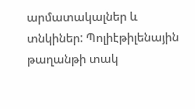արմատակալներ և տնկիներ: Պոլիէթիլենային թաղանթի տակ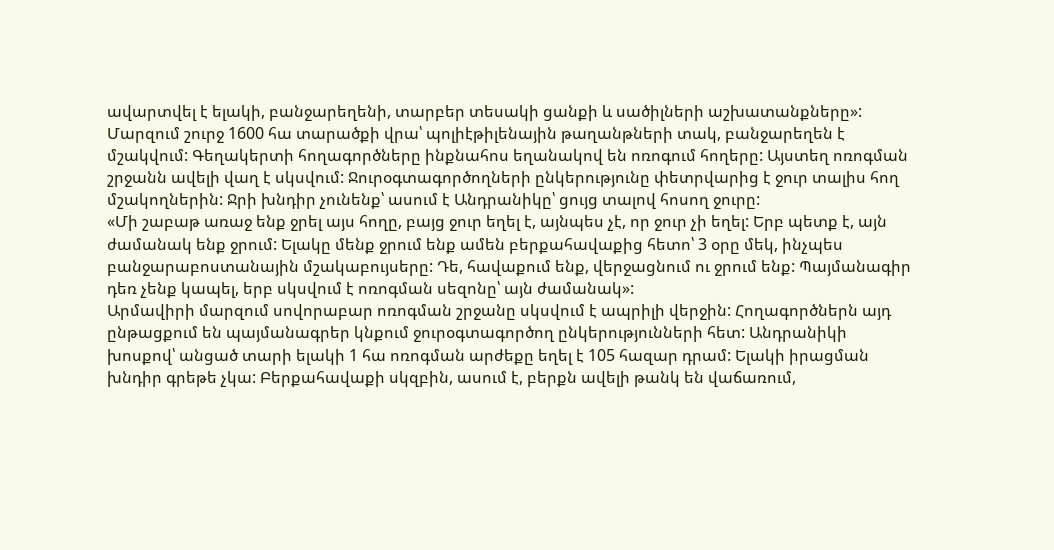ավարտվել է ելակի, բանջարեղենի, տարբեր տեսակի ցանքի և սածիլների աշխատանքները»:
Մարզում շուրջ 1600 հա տարածքի վրա՝ պոլիէթիլենային թաղանթների տակ, բանջարեղեն է մշակվում: Գեղակերտի հողագործները ինքնահոս եղանակով են ոռոգում հողերը: Այստեղ ոռոգման շրջանն ավելի վաղ է սկսվում: Ջուրօգտագործողների ընկերությունը փետրվարից է ջուր տալիս հող մշակողներին: Ջրի խնդիր չունենք՝ ասում է Անդրանիկը՝ ցույց տալով հոսող ջուրը:
«Մի շաբաթ առաջ ենք ջրել այս հողը, բայց ջուր եղել է, այնպես չէ, որ ջուր չի եղել: Երբ պետք է, այն ժամանակ ենք ջրում: Ելակը մենք ջրում ենք ամեն բերքահավաքից հետո՝ 3 օրը մեկ, ինչպես բանջարաբոստանային մշակաբույսերը: Դե, հավաքում ենք, վերջացնում ու ջրում ենք: Պայմանագիր դեռ չենք կապել, երբ սկսվում է ոռոգման սեզոնը՝ այն ժամանակ»:
Արմավիրի մարզում սովորաբար ոռոգման շրջանը սկսվում է ապրիլի վերջին: Հողագործներն այդ ընթացքում են պայմանագրեր կնքում ջուրօգտագործող ընկերությունների հետ: Անդրանիկի խոսքով՝ անցած տարի ելակի 1 հա ոռոգման արժեքը եղել է 105 հազար դրամ: Ելակի իրացման խնդիր գրեթե չկա: Բերքահավաքի սկզբին, ասում է, բերքն ավելի թանկ են վաճառում,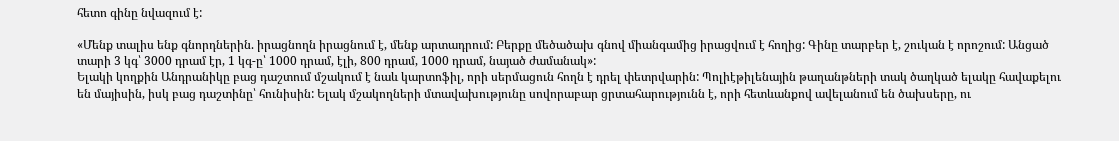հետո գինը նվազում է:

«Մենք տալիս ենք գնորդներին. իրացնողն իրացնում է, մենք արտադրում: Բերքը մեծածախ գնով միանգամից իրացվում է հողից: Գինը տարբեր է, շուկան է որոշում: Անցած տարի 3 կգ՝ 3000 դրամ էր, 1 կգ-ը՝ 1000 դրամ, էլի, 800 դրամ, 1000 դրամ, նայած ժամանակ»:
Ելակի կողքին Անդրանիկը բաց դաշտում մշակում է նաև կարտոֆիլ, որի սերմացուն հողն է դրել փետրվարին: Պոլիէթիլենային թաղանթների տակ ծաղկած ելակը հավաքելու են մայիսին, իսկ բաց դաշտինը՝ հունիսին: Ելակ մշակողների մտավախությունը սովորաբար ցրտահարությունն է, որի հետևանքով ավելանում են ծախսերը, ու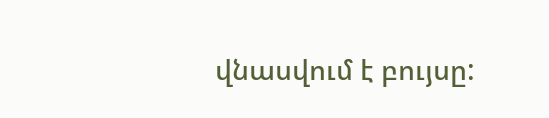վնասվում է բույսը: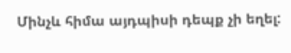Մինչև հիմա այդպիսի դեպք չի եղել: